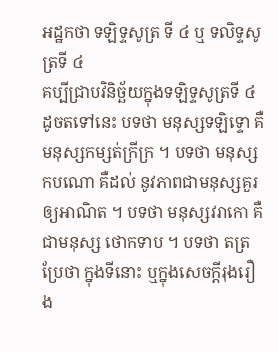អដ្ឋកថា ទឡិទ្ទសូត្រ ទី ៤ ឬ ទលិទ្ទសូត្រទី ៤
គប្បីជ្រាបវិនិច្ឆ័យក្នុងទឡិទ្ទសូត្រទី ៤ ដូចតទៅនេះ បទថា មនុស្សទឡិទ្ទោ គឺមនុស្សកម្សត់ក្រីក្រ ។ បទថា មនុស្សកបណោ គឺដល់ នូវភាពជាមនុស្សគួរឲ្យអាណិត ។ បទថា មនុស្សវរាកោ គឺជាមនុស្ស ថោកទាប ។ បទថា តត្រ ប្រែថា ក្នុងទីនោះ ឬក្នុងសេចក្តីរុងរឿង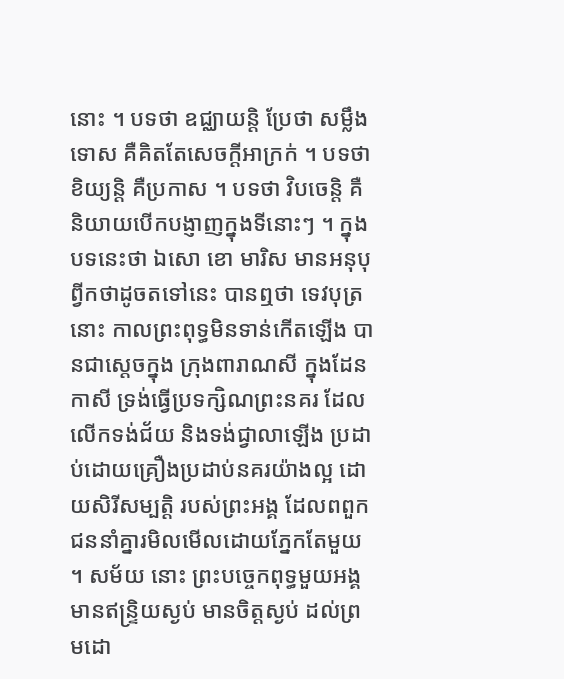នោះ ។ បទថា ឧជ្ឈាយន្តិ ប្រែថា សម្លឹងទោស គឺគិតតែសេចក្តីអាក្រក់ ។ បទថា ខិយ្យន្តិ គឺប្រកាស ។ បទថា វិបចេន្តិ គឺនិយាយបើកបង្ញាញក្នុងទីនោះៗ ។ ក្នុងបទនេះថា ឯសោ ខោ មារិស មានអនុបុព្វីកថាដូចតទៅនេះ បានឮថា ទេវបុត្រនោះ កាលព្រះពុទ្ធមិនទាន់កើតឡើង បានជាស្តេចក្នុង ក្រុងពារាណសី ក្នុងដែនកាសី ទ្រង់ធ្វើប្រទក្សិណព្រះនគរ ដែលលើកទង់ជ័យ និងទង់ជ្វាលាឡើង ប្រដាប់ដោយគ្រឿងប្រដាប់នគរយ៉ាងល្អ ដោយសិរីសម្បត្តិ របស់ព្រះអង្គ ដែលពពួកជននាំគ្នារមិលមើលដោយភ្នែកតែមួយ ។ សម័យ នោះ ព្រះបច្ចេកពុទ្ធមួយអង្គ មានឥន្ទ្រិយស្ងប់ មានចិត្តស្ងប់ ដល់ព្រមដោ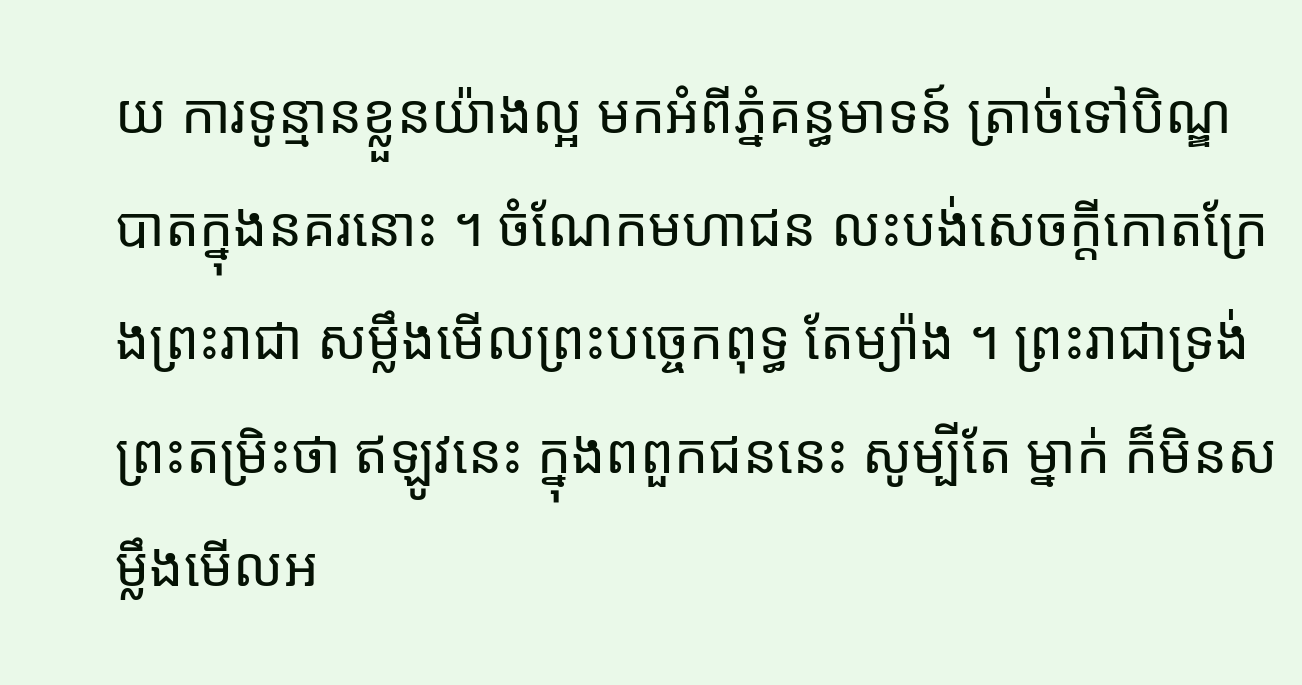យ ការទូន្មានខ្លួនយ៉ាងល្អ មកអំពីភ្នំគន្ធមាទន៍ ត្រាច់ទៅបិណ្ឌបាតក្នុងនគរនោះ ។ ចំណែកមហាជន លះបង់សេចក្តីកោតក្រែងព្រះរាជា សម្លឹងមើលព្រះបច្ចេកពុទ្ធ តែម្យ៉ាង ។ ព្រះរាជាទ្រង់ព្រះតម្រិះថា ឥឡូវនេះ ក្នុងពពួកជននេះ សូម្បីតែ ម្នាក់ ក៏មិនសម្លឹងមើលអ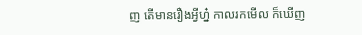ញ តើមានរឿងអ្វីហ្ន៎ កាលរកមើល ក៏ឃើញ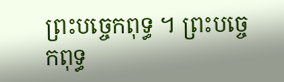ព្រះបច្ចេកពុទ្ធ ។ ព្រះបច្ចេកពុទ្ធ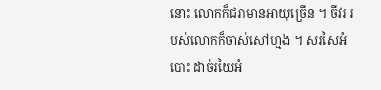នោះ លោកក៏ជរាមានអាយុច្រើន ។ ចីវរ របស់លោកក៏ចាស់សៅហ្មង ។ សរសៃអំបោះ ដាច់រយៃអំ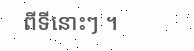ពីទីនោះៗ ។